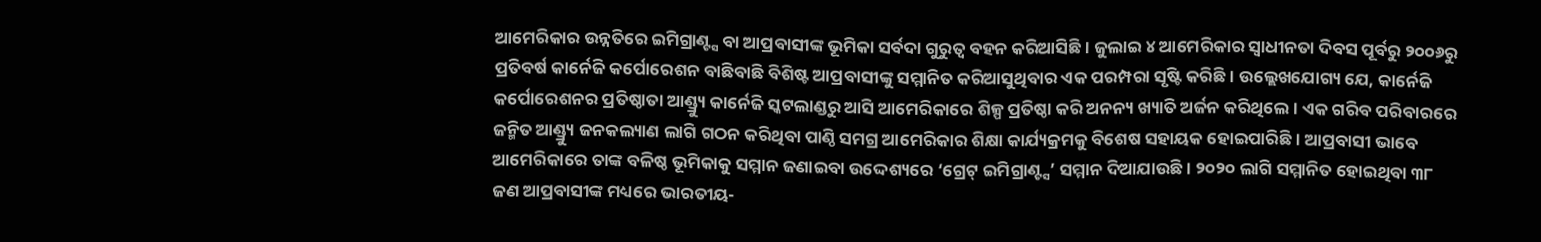ଆମେରିକାର ଉନ୍ନତିରେ ଇମିଗ୍ରାଣ୍ଟ୍ସ ବା ଆପ୍ରବାସୀଙ୍କ ଭୂମିକା ସର୍ବଦା ଗୁରୁତ୍ୱ ବହନ କରିଆସିଛି। ଜୁଲାଇ ୪ ଆମେରିକାର ସ୍ବାଧୀନତା ଦିବସ ପୂର୍ବରୁ ୨୦୦୬ରୁ ପ୍ରତିବର୍ଷ କାର୍ନେଜି କର୍ପୋରେଶନ ବାଛିବାଛି ବିଶିଷ୍ଟ ଆପ୍ରବାସୀଙ୍କୁ ସମ୍ମାନିତ କରିଆସୁଥିବାର ଏକ ପରମ୍ପରା ସୃଷ୍ଟି କରିଛି। ଉଲ୍ଲେଖଯୋଗ୍ୟ ଯେ, କାର୍ନେଜି କର୍ପୋରେଶନର ପ୍ରତିଷ୍ଠାତା ଆଣ୍ଡ୍ର୍ୟୁ କାର୍ନେଜି ସ୍କଟଲାଣ୍ଡରୁ ଆସି ଆମେରିକାରେ ଶିଳ୍ପ ପ୍ରତିଷ୍ଠା କରି ଅନନ୍ୟ ଖ୍ୟାତି ଅର୍ଜନ କରିଥିଲେ। ଏକ ଗରିବ ପରିବାରରେ ଜନ୍ମିତ ଆଣ୍ଡ୍ର୍ୟୁ ଜନକଲ୍ୟାଣ ଲାଗି ଗଠନ କରିଥିବା ପାଣ୍ଠି ସମଗ୍ର ଆମେରିକାର ଶିକ୍ଷା କାର୍ଯ୍ୟକ୍ରମକୁ ବିଶେଷ ସହାୟକ ହୋଇପାରିଛି। ଆପ୍ରବାସୀ ଭାବେ ଆମେରିକାରେ ତାଙ୍କ ବଳିଷ୍ଠ ଭୂମିକାକୁ ସମ୍ମାନ ଜଣାଇବା ଉଦ୍ଦେଶ୍ୟରେ ‘ଗ୍ରେଟ୍ ଇମିଗ୍ରାଣ୍ଟ୍ସ’ ସମ୍ମାନ ଦିଆଯାଉଛି। ୨୦୨୦ ଲାଗି ସମ୍ମାନିତ ହୋଇଥିବା ୩୮ ଜଣ ଆପ୍ରବାସୀଙ୍କ ମଧ୍ୟରେ ଭାରତୀୟ-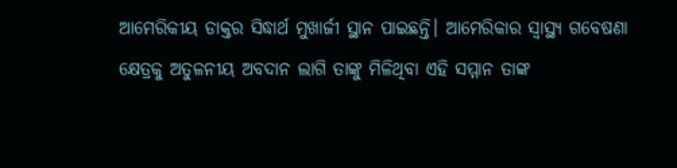ଆମେରିକୀୟ ଡାକ୍ତର ସିଦ୍ଧାର୍ଥ ମୁଖାର୍ଜୀ ସ୍ଥାନ ପାଇଛନ୍ତି। ଆମେରିକାର ସ୍ବାସ୍ଥ୍ୟ ଗବେଷଣା କ୍ଷେତ୍ରକୁ ଅତୁଳନୀୟ ଅବଦାନ ଲାଗି ତାଙ୍କୁ ମିଳିଥିବା ଏହି ସମ୍ମାନ ତାଙ୍କ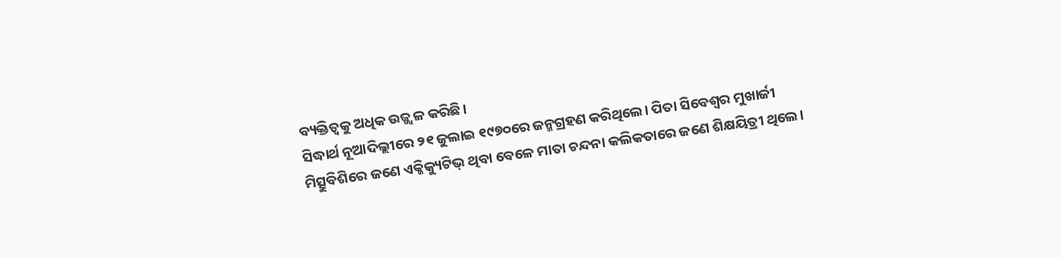ବ୍ୟକ୍ତିତ୍ୱକୁ ଅଧିକ ଉଜ୍ଜ୍ୱଳ କରିଛି।
ସିଦ୍ଧାର୍ଥ ନୂଆଦିଲ୍ଲୀରେ ୨୧ ଜୁଲାଇ ୧୯୭୦ରେ ଜନ୍ମଗ୍ରହଣ କରିଥିଲେ। ପିତା ସିବେଶ୍ୱର ମୁଖାର୍ଜୀ ମିତ୍ସୁବିଶିରେ ଜଣେ ଏକ୍ଜିକ୍ୟୁଟିଭ୍ ଥିବା ବେଳେ ମାତା ଚନ୍ଦନା କଲିକତାରେ ଜଣେ ଶିକ୍ଷୟିତ୍ରୀ ଥିଲେ।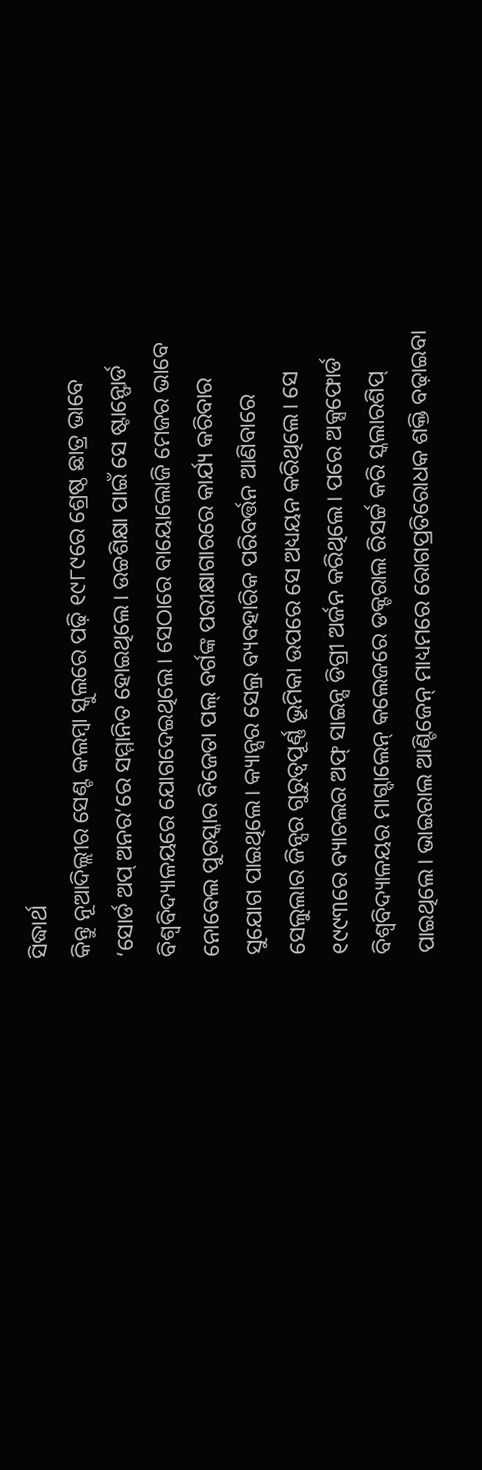ସିଦ୍ଧାର୍ଥ
କିନ୍ତୁ ନୂଆଦିଲ୍ଲୀର ସେଣ୍ଟ କଲମ୍ବା ସ୍କୁଲରେ ପଢ଼ି ୧୯୮୯ରେ ଶ୍ରେଷ୍ଠ ଛାତ୍ର ଭାବେ ‘ସୋର୍ଡ ଅପ୍ ଅନର’ରେ ସମ୍ମାନିତ ହୋଇଥିଲେ। ଉଚ୍ଚଶିକ୍ଷା ପାଇଁ ସେ ଷ୍ଟାନ୍ଫୋର୍ଡ ବିଶ୍ୱବିଦ୍ୟାଳୟରେ ଯୋଗଦେଇଥିଲେ। ସେଠାରେ ବାୟୋଲୋଜି ମେଜର ଭାବେ ନୋବେଲ ପୁରସ୍କାର ବିଜେତା ପଲ୍ ବର୍ଗଙ୍କ ପରୀକ୍ଷାଗାରରେ କାର୍ଯ୍ୟ କରିବାର ସୁଯୋଗ ପାଇଥିଲେ। କ୍ୟାନ୍ସର ସେଲ୍ର ବ୍ୟବହାରିକ ପରିବର୍ତ୍ତନ ଆଣିବାରେ ସେଲୁଲାର ଜିନ୍ସର ଗୁରୁତ୍ୱପୂର୍ଣ୍ଣ ଭୂମିକା ଉପରେ ସେ ଅଧ୍ୟୟନ କରିଥିଲେ। ସେ ୧୯୯୩ରେ ବ୍ୟାଚଲର ଅଫ୍ ସାଇନ୍ସ ଡିଗ୍ରୀ ଅର୍ଜନ କରିଥିଲେ। ପରେ ଅକ୍ସଫୋର୍ଡ ବିଶ୍ୱବିଦ୍ୟାଳୟର ମାଗ୍ଦାଲେନ୍ କଲେଜରେ ଡକ୍ଟରାଲ ରିସର୍ଚ୍ଚ କରି ସ୍କଲାରଶିପ୍ ପାଇଥିଲେ। ଭାଇରାଲ ଆଣ୍ଟିଜେନ୍ ମାଧ୍ୟମରେ ରୋଗପ୍ରତିରୋଧକ ଶକ୍ତି ବଢ଼ାଇବା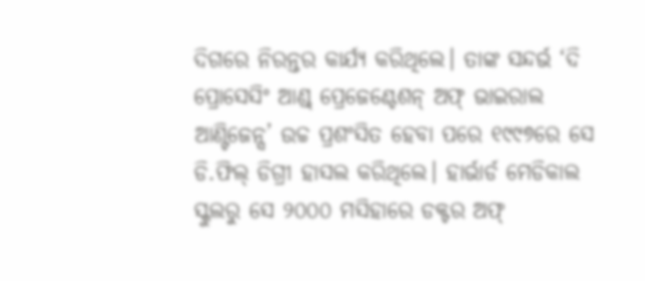ଦିଗରେ ନିରନ୍ତର କାର୍ଯ୍ୟ କରିଥିଲେ। ତାଙ୍କ ସନ୍ଦର୍ଭ ‘ଦି ପ୍ରୋସେସିଂ ଆଣ୍ଡ୍ ପ୍ରେଜେଣ୍ଟେଶନ୍ ଅଫ୍ ଭାଇରାଲ ଆଣ୍ଟିଜେନ୍ସ’ ଉଚ୍ଚ ପ୍ରଶଂସିତ ହେବା ପରେ ୧୯୯୭ରେ ସେ ଡି.ଫିଲ୍ ଡିଗ୍ରୀ ହାସଲ କରିଥିଲେ। ହାର୍ଭାର୍ଡ ମେଡିକାଲ ସ୍କୁଲରୁ ସେ ୨୦୦୦ ମସିହାରେ ଡକ୍ଟର ଅଫ୍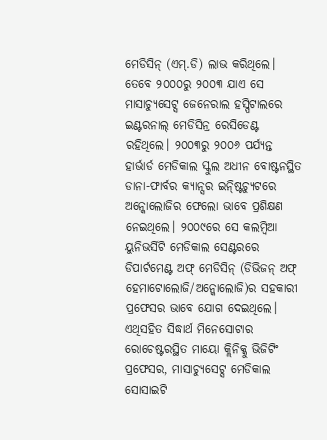ମେଡିସିନ୍ (ଏମ୍.ଡି) ଲାଭ କରିଥିଲେ। ତେବେ ୨୦୦୦ରୁ ୨୦୦୩ ଯାଏ ସେ ମାସାଚ୍ୟୁସେଟ୍ସ ଜେନେରାଲ ହସ୍ପିଟାଲରେ ଇଣ୍ଟରନାଲ୍ ମେଡିସିନ୍ର ରେସିଡେଣ୍ଟ ରହିଥିଲେ। ୨୦୦୩ରୁ ୨୦୦୬ ପର୍ଯ୍ୟନ୍ତ ହାର୍ଭାର୍ଡ ମେଡିକାଲ ସ୍କୁଲ ଅଧୀନ ବୋଷ୍ଟନସ୍ଥିତ ଡାନା-ଫାର୍ବର କ୍ୟାନ୍ସର ଇନ୍ଷ୍ଟିଚ୍ୟୁଟରେ ଅନ୍କୋଲୋଜିର ଫେଲୋ ଭାବେ ପ୍ରଶିକ୍ଷଣ ନେଇଥିଲେ। ୨୦୦୯ରେ ସେ କଲମ୍ବିଆ ୟୁନିଭର୍ସିଟି ମେଡିକାଲ ସେଣ୍ଟରରେ ଡିପାର୍ଟମେଣ୍ଟ ଅଫ୍ ମେଡିସିନ୍ (ଡିଭିଜନ୍ ଅଫ୍ ହେମାଟୋଲୋଜି/ଅନ୍କୋଲୋଜି)ର ସହକାରୀ ପ୍ରଫେସର ଭାବେ ଯୋଗ ଦେଇଥିଲେ। ଏଥିସହିତ ସିଦ୍ଧାର୍ଥ ମିନେସୋଟାର ରୋଚେଷ୍ଟରସ୍ଥିତ ମାୟୋ କ୍ଲିନିକ୍କୁ ଭିଜିଟିଂ ପ୍ରଫେସର, ମାସାଚ୍ୟୁସେଟ୍ସ ମେଡିକାଲ ସୋସାଇଟି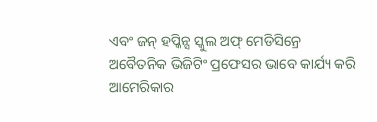ଏବଂ ଜନ୍ ହପ୍କିନ୍ସ ସ୍କୁଲ ଅଫ୍ ମେଡିସିନ୍ରେ ଅବୈତନିକ ଭିଜିଟିଂ ପ୍ରଫେସର ଭାବେ କାର୍ଯ୍ୟ କରି ଆମେରିକାର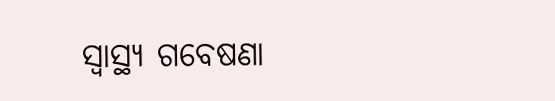ସ୍ବାସ୍ଥ୍ୟ ଗବେଷଣା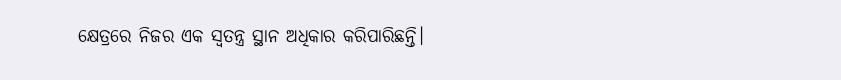କ୍ଷେତ୍ରରେ ନିଜର ଏକ ସ୍ବତନ୍ତ୍ର ସ୍ଥାନ ଅଧିକାର କରିପାରିଛନ୍ତି।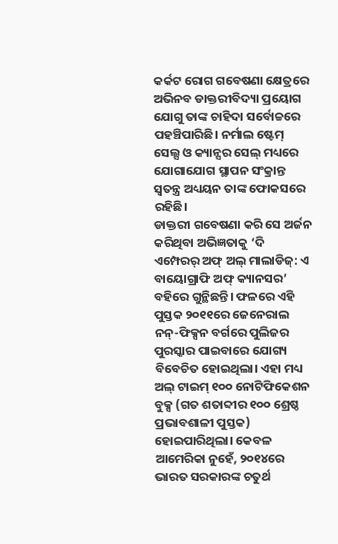କର୍କଟ ରୋଗ ଗବେଷଣା କ୍ଷେତ୍ରରେ ଅଭିନବ ଡାକ୍ତରୀବିଦ୍ୟା ପ୍ରୟୋଗ ଯୋଗୁ ତାଙ୍କ ଚାହିଦା ସର୍ବୋଚ୍ଚରେ ପହଞ୍ଚିପାରିଛି। ନର୍ମାଲ ଷ୍ଟେମ୍ ସେଲ୍ସ ଓ କ୍ୟାନ୍ସର ସେଲ୍ ମଧ୍ୟରେ ଯୋଗାଯୋଗ ସ୍ଥାପନ ସଂକ୍ରାନ୍ତ ସ୍ବତନ୍ତ୍ର ଅଧ୍ୟୟନ ତାଙ୍କ ଫୋକସରେ ରହିଛି।
ଡାକ୍ତରୀ ଗବେଷଣା କରି ସେ ଅର୍ଜନ କରିଥିବା ଅଭିଜ୍ଞତାକୁ ‘ଦି ଏମ୍ପେରର୍ ଅଫ୍ ଅଲ୍ ମାଲାଡିଜ୍: ଏ ବାୟୋଗ୍ରାଫି ଅଫ୍ କ୍ୟାନସର’ ବହିରେ ଗୁନ୍ଥିଛନ୍ତି। ଫଳରେ ଏହି ପୁସ୍ତକ ୨୦୧୧ରେ ଜେନେରାଲ ନନ୍-ଫିକ୍ସନ ବର୍ଗରେ ପୁଲିଜର ପୁରସ୍କାର ପାଇବାରେ ଯୋଗ୍ୟ ବିବେଚିତ ହୋଇଥିଲା। ଏହା ମଧ୍ୟ ଅଲ୍ ଟାଇମ୍ ୧୦୦ ନୋଟିଫିକେଶନ ବୁକ୍ସ (ଗତ ଶତାବ୍ଦୀର ୧୦୦ ଶ୍ରେଷ୍ଠ ପ୍ରଭାବଶାଳୀ ପୁସ୍ତକ) ହୋଇପାରିଥିଲା। କେବଳ ଆମେରିକା ନୁହେଁ, ୨୦୧୪ରେ ଭାରତ ସରକାରଙ୍କ ଚତୁର୍ଥ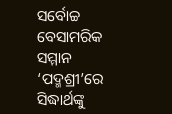ସର୍ବୋଚ୍ଚ ବେସାମରିକ ସମ୍ମାନ ‘ପଦ୍ମଶ୍ରୀ’ରେ ସିଦ୍ଧାର୍ଥଙ୍କୁ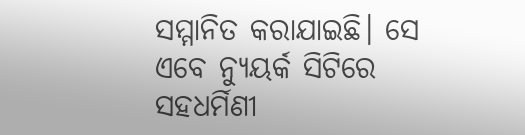ସମ୍ମାନିତ କରାଯାଇଛି। ସେ ଏବେ ନ୍ୟୁୟର୍କ ସିଟିରେ ସହଧର୍ମିଣୀ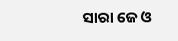ସାରା ଜେ ଓ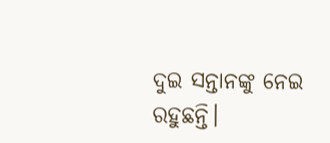ଦୁଇ ସନ୍ତାନଙ୍କୁ ନେଇ ରହୁଛନ୍ତି।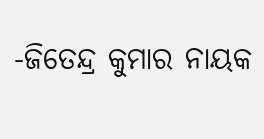-ଜିତେନ୍ଦ୍ର କୁମାର ନାୟକ